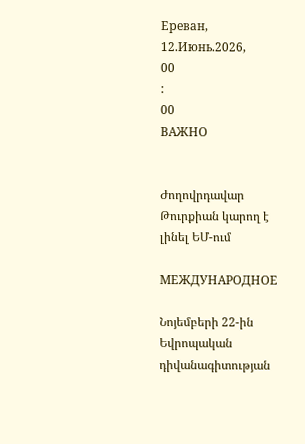Ереван, 12.Июнь.2026,
00
:
00
ВАЖНО


Ժողովրդավար Թուրքիան կարող է լինել ԵՄ-ում

МЕЖДУНАРОДНОЕ

Նոյեմբերի 22-ին Եվրոպական դիվանագիտության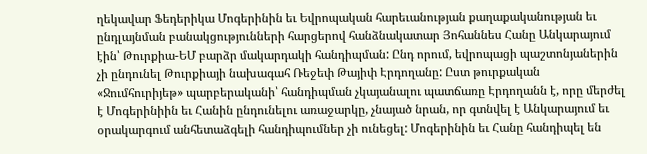ղեկավար Ֆեդերիկա Մոգերինին եւ Եվրոպական հարեւանության քաղաքականության եւ ընդլայնման բանակցությունների հարցերով հանձնակատար Յոհաննես Հանը Անկարայում էին՝ Թուրքիա-ԵՄ բարձր մակարդակի հանդիպման: Ընդ որում, եվրոպացի պաշտոնյաներին չի ընդունել Թուրքիայի նախագահ Ռեջեփ Թայիփ Էրդողանը: Ըստ թուրքական «Ջումհուրիյեթ» պարբերականի՝ հանդիպման չկայանալու պատճառը Էրդողանն է, որը մերժել է Մոգերինիին եւ Հանին ընդունելու առաջարկը, չնայած նրան, որ գտնվել է Անկարայում եւ օրակարգում անհետաձգելի հանդիպումներ չի ունեցել: Մոգերինին եւ Հանը հանդիպել են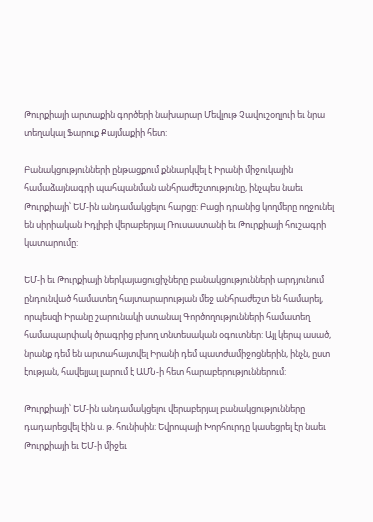Թուրքիայի արտաքին գործերի նախարար Մեվլութ Չավուշօղլուի եւ նրա տեղակալ Ֆարուք Քայմաքիի հետ:

Բանակցությունների ընթացքում քննարկվել է Իրանի միջուկային համաձայնագրի պահպանման անհրաժեշտությունը, ինչպես նաեւ Թուրքիայի՝ ԵՄ-ին անդամակցելու հարցը: Բացի դրանից կողմերը ողջունել են սիրիական Իդլիբի վերաբերյալ Ռուսաստանի եւ Թուրքիայի հուշագրի կատարումը:

ԵՄ-ի եւ Թուրքիայի ներկայացուցիչները բանակցությունների արդյունում ընդունված համատեղ հայտարարության մեջ անհրաժեշտ են համարել, որպեսզի Իրանը շարունակի ստանալ Գործողությունների համատեղ համապարփակ ծրագրից բխող տնտեսական օգուտներ: Այլ կերպ ասած, նրանք դեմ են արտահայտվել Իրանի դեմ պատժամիջոցներին, ինչն, ըստ էության, հավելյալ լարում է ԱՄՆ-ի հետ հարաբերություններում:

Թուրքիայի՝ ԵՄ-ին անդամակցելու վերաբերյալ բանակցությունները դադարեցվել էին ս. թ. հունիսին: Եվրոպայի Խորհուրդը կասեցրել էր նաեւ Թուրքիայի եւ ԵՄ-ի միջեւ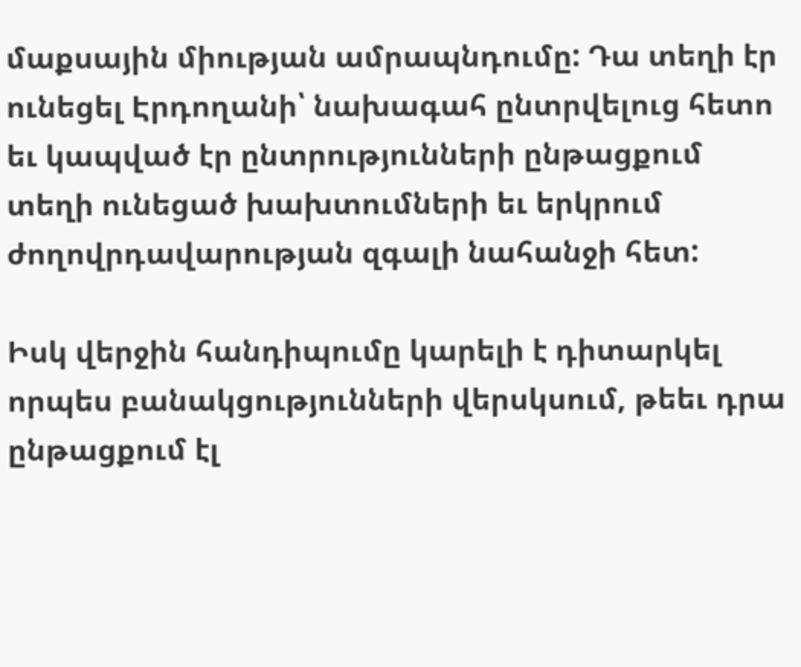մաքսային միության ամրապնդումը: Դա տեղի էր ունեցել Էրդողանի՝ նախագահ ընտրվելուց հետո եւ կապված էր ընտրությունների ընթացքում տեղի ունեցած խախտումների եւ երկրում ժողովրդավարության զգալի նահանջի հետ:

Իսկ վերջին հանդիպումը կարելի է դիտարկել որպես բանակցությունների վերսկսում, թեեւ դրա ընթացքում էլ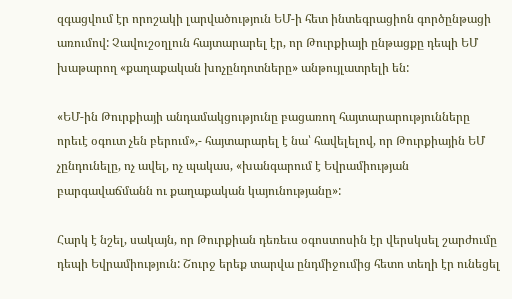զգացվում էր որոշակի լարվածություն ԵՄ-ի հետ ինտեգրացիոն գործընթացի առումով: Չավուշօղլուն հայտարարել էր, որ Թուրքիայի ընթացքը դեպի ԵՄ խաթարող «քաղաքական խոչընդոտները» անթույլատրելի են:

«ԵՄ-ին Թուրքիայի անդամակցությունը բացառող հայտարարությունները որեւէ օգուտ չեն բերում»,- հայտարարել է նա՝ հավելելով, որ Թուրքիային ԵՄ չընդունելը, ոչ ավել, ոչ պակաս, «խանգարում է Եվրամիության բարգավաճմանն ու քաղաքական կայունությանը»:

Հարկ է նշել, սակայն, որ Թուրքիան դեռեւս օգոստոսին էր վերսկսել շարժումը դեպի Եվրամիություն: Շուրջ երեք տարվա ընդմիջումից հետո տեղի էր ունեցել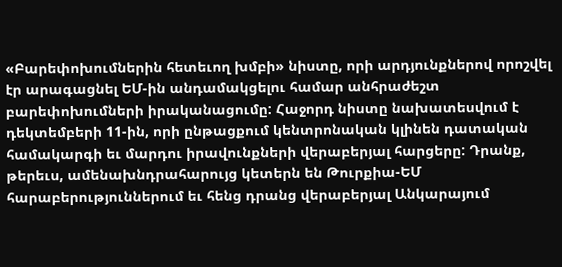«Բարեփոխումներին հետեւող խմբի» նիստը, որի արդյունքներով որոշվել էր արագացնել ԵՄ-ին անդամակցելու համար անհրաժեշտ բարեփոխումների իրականացումը: Հաջորդ նիստը նախատեսվում է դեկտեմբերի 11-ին, որի ընթացքում կենտրոնական կլինեն դատական համակարգի եւ մարդու իրավունքների վերաբերյալ հարցերը: Դրանք, թերեւս, ամենախնդրահարույց կետերն են Թուրքիա-ԵՄ հարաբերություններում եւ հենց դրանց վերաբերյալ Անկարայում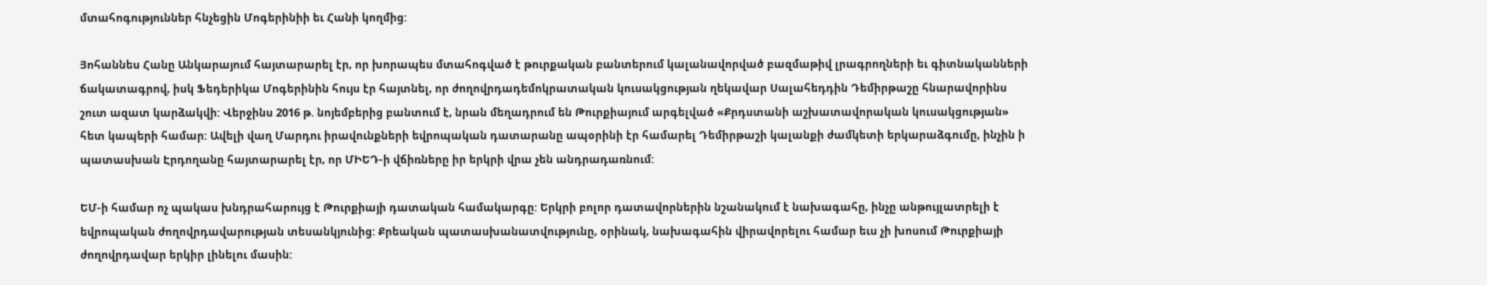մտահոգություններ հնչեցին Մոգերինիի եւ Հանի կողմից:

Յոհաննես Հանը Անկարայում հայտարարել էր, որ խորապես մտահոգված է թուրքական բանտերում կալանավորված բազմաթիվ լրագրողների եւ գիտնականների ճակատագրով, իսկ Ֆեդերիկա Մոգերինին հույս էր հայտնել, որ ժողովրդադեմոկրատական կուսակցության ղեկավար Սալահեդդին Դեմիրթաշը հնարավորինս շուտ ազատ կարձակվի: Վերջինս 2016 թ. նոյեմբերից բանտում է, նրան մեղադրում են Թուրքիայում արգելված «Քրդստանի աշխատավորական կուսակցության» հետ կապերի համար: Ավելի վաղ Մարդու իրավունքների եվրոպական դատարանը ապօրինի էր համարել Դեմիրթաշի կալանքի ժամկետի երկարաձգումը, ինչին ի պատասխան Էրդողանը հայտարարել էր, որ ՄԻԵԴ-ի վճիռները իր երկրի վրա չեն անդրադառնում:

ԵՄ-ի համար ոչ պակաս խնդրահարույց է Թուրքիայի դատական համակարգը: Երկրի բոլոր դատավորներին նշանակում է նախագահը, ինչը անթույլատրելի է եվրոպական ժողովրդավարության տեսանկյունից: Քրեական պատասխանատվությունը, օրինակ, նախագահին վիրավորելու համար եւս չի խոսում Թուրքիայի ժողովրդավար երկիր լինելու մասին: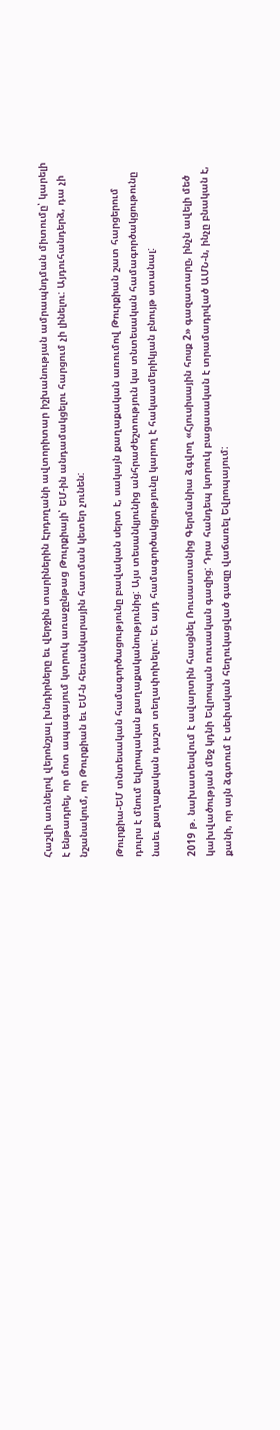Հաշվի առնելով վերոնշյալ խնդիրները եւ վերջին տարիներին Էրդողանի ավտորիտար իշխանության ամրապնդման միտումը՝ կարելի է ենթադրել, որ մոտ ապագայում կտրուկ առաջընթաց Թուրքիայի՝ ԵՄ-ին անդամակցելու հարցում չի լինելու: Այդուհանդերձ, դա չի նշանակում, որ Թուրքիան եւ ԵՄ-ն հեռանկարային հատման կետեր չունեն:

Թուրքիա-ԵՄ տնտեսական համագործացությունը բավական սերտ է, սակայն քաղաքական առումով Թուրքիան շատ հարցերում դուրս է մնում եվրոպական քաղաքականությունից: Այս տեսանկյունից անհրաժեշտություն կա տնտեսական համագործակցութունը նաեւ քաղաքական դաշտ տեղափոխելու: Եւ այդ համագործակցությունը կարող է հակաամերիկյան բնույթ ստանալ:

2019 թ. նախատեսվում է ավարտին հասցնել Ռուսաստանից Գերմանիա ձգվող «Հյուսիսային հոսք 2» գազատարը, ինչն ավելի մեծ կախվածության մեջ կդնի Եվրոպան ռուսական գազից: Դրա հանդեպ կտրուկ բացասական է տրամադրված ԱՄՆ-ն, ինչը բնական է, քանի, որ այն ձգտում է սեփական հեղուկացված գազը վաճառել Եվրոպայում: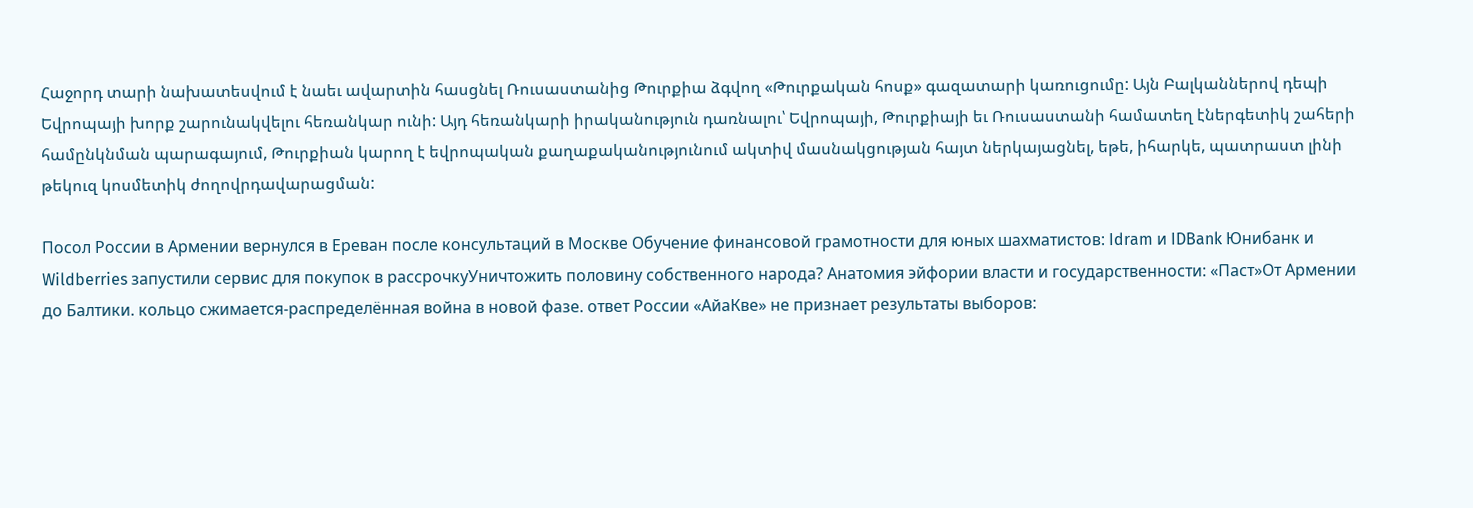Հաջորդ տարի նախատեսվում է նաեւ ավարտին հասցնել Ռուսաստանից Թուրքիա ձգվող «Թուրքական հոսք» գազատարի կառուցումը: Այն Բալկաններով դեպի Եվրոպայի խորք շարունակվելու հեռանկար ունի: Այդ հեռանկարի իրականություն դառնալու՝ Եվրոպայի, Թուրքիայի եւ Ռուսաստանի համատեղ էներգետիկ շահերի համընկնման պարագայում, Թուրքիան կարող է եվրոպական քաղաքականությունում ակտիվ մասնակցության հայտ ներկայացնել, եթե, իհարկե, պատրաստ լինի թեկուզ կոսմետիկ ժողովրդավարացման:

Посол России в Армении вернулся в Ереван после консультаций в Москве Обучение финансовой грамотности для юных шахматистов: Idram и IDBank Юнибанк и Wildberries запустили сервис для покупок в рассрочкуУничтожить половину собственного народа? Анатомия эйфории власти и государственности: «Паст»От Армении до Балтики. кольцо сжимается-распределённая война в новой фазе. ответ России «АйаКве» не признает результаты выборов: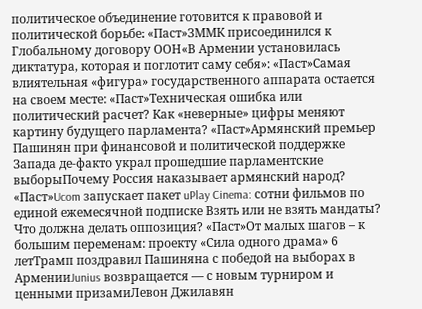политическое объединение готовится к правовой и политической борьбе։ «Паст»ЗММК присоединился к Глобальному договору ООН«В Армении установилась диктатура, которая и поглотит саму себя»: «Паст»Самая влиятельная «фигура» государственного аппарата остается на своем месте: «Паст»Техническая ошибка или политический расчет? Как «неверные» цифры меняют картину будущего парламента? «Паст»Армянский премьер Пашинян при финансовой и политической поддержке Запада де-факто украл прошедшие парламентские выборыПочему Россия наказывает армянский народ? «Паст»Ucom запускает пакет uPlay Cinema: сотни фильмов по единой ежемесячной подписке Взять или не взять мандаты? Что должна делать оппозиция? «Паст»От малых шагов – к большим переменам: проекту «Сила одного драма» 6 летТрамп поздравил Пашиняна с победой на выборах в АрменииJunius возвращается — с новым турниром и ценными призамиЛевон Джилавян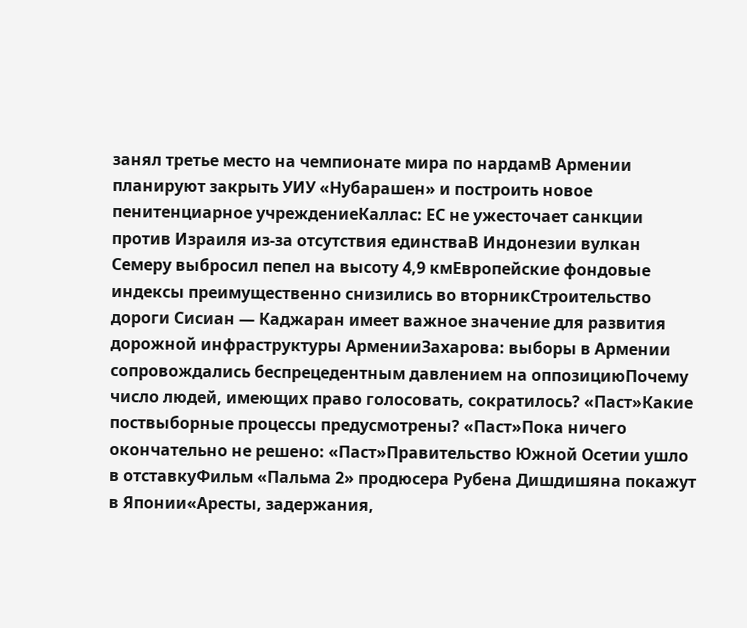занял третье место на чемпионате мира по нардамВ Армении планируют закрыть УИУ «Нубарашен» и построить новое пенитенциарное учреждениеКаллас: ЕС не ужесточает санкции против Израиля из-за отсутствия единстваВ Индонезии вулкан Семеру выбросил пепел на высоту 4,9 кмЕвропейские фондовые индексы преимущественно снизились во вторникСтроительство дороги Сисиан — Каджаран имеет важное значение для развития дорожной инфраструктуры АрменииЗахарова: выборы в Армении сопровождались беспрецедентным давлением на оппозициюПочему число людей, имеющих право голосовать, сократилось? «Паст»Какие поствыборные процессы предусмотрены? «Паст»Пока ничего окончательно не решено: «Паст»Правительство Южной Осетии ушло в отставкуФильм «Пальма 2» продюсера Рубена Дишдишяна покажут в Японии«Аресты, задержания,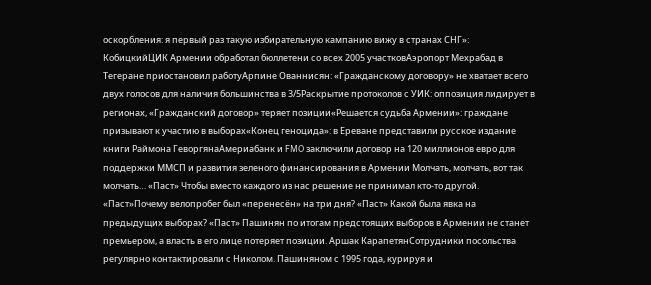оскорбления: я первый раз такую избирательную кампанию вижу в странах СНГ»: КобицкийЦИК Армении обработал бюллетени со всех 2005 участковАэропорт Мехрабад в Тегеране приостановил работуАрпине Ованнисян: «Гражданскому договору» не хватает всего двух голосов для наличия большинства в 3/5Раскрытие протоколов с УИК: оппозиция лидирует в регионах, «Гражданский договор» теряет позиции«Решается судьба Армении»: граждане призывают к участию в выборах«Конец геноцида»: в Ереване представили русское издание книги Раймона ГеворгянаАмериабанк и FMO заключили договор на 120 миллионов евро для поддержки ММСП и развития зеленого финансирования в Армении Молчать, молчать, вот так молчать… «Паст» Чтобы вместо каждого из нас решение не принимал кто-то другой. «Паст»Почему велопробег был «перенесён» на три дня? «Паст» Какой была явка на предыдущих выборах? «Паст» Пашинян по итогам предстоящих выборов в Армении не станет премьером, а власть в его лице потеряет позиции. Аршак КарапетянСотрудники посольства регулярно контактировали с Николом. Пашиняном с 1995 года, курируя и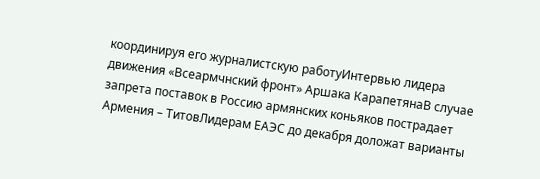координируя его журналистскую работуИнтервью лидера движения «Всеармчнский фронт» Аршака КарапетянаВ случае запрета поставок в Россию армянских коньяков пострадает Армения – ТитовЛидерам ЕАЭС до декабря доложат варианты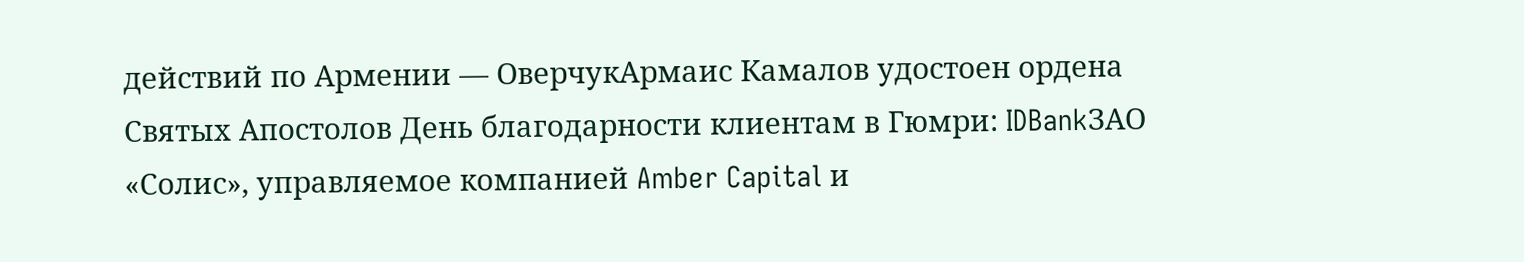действий по Армении — ОверчукАрмаис Камалов удостоен ордена Святых Апостолов День благодарности клиентам в Гюмри: IDBankЗАО «Солис», управляемое компанией Amber Capital и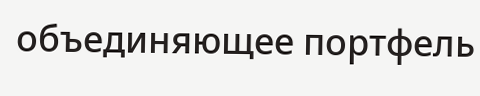объединяющее портфель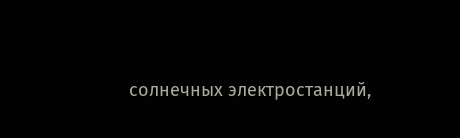солнечных электростанций,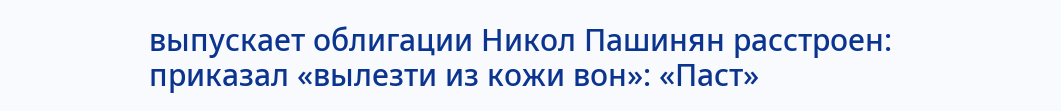выпускает облигации Никол Пашинян расстроен: приказал «вылезти из кожи вон»: «Паст»